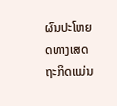ຜົນປະໂຫຍດທາງເສດຖະກິດແມ່ນ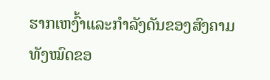ຮາກເຫງົ້າແລະກຳລັງດັນຂອງສົງຄາມທັງໝົດຂອ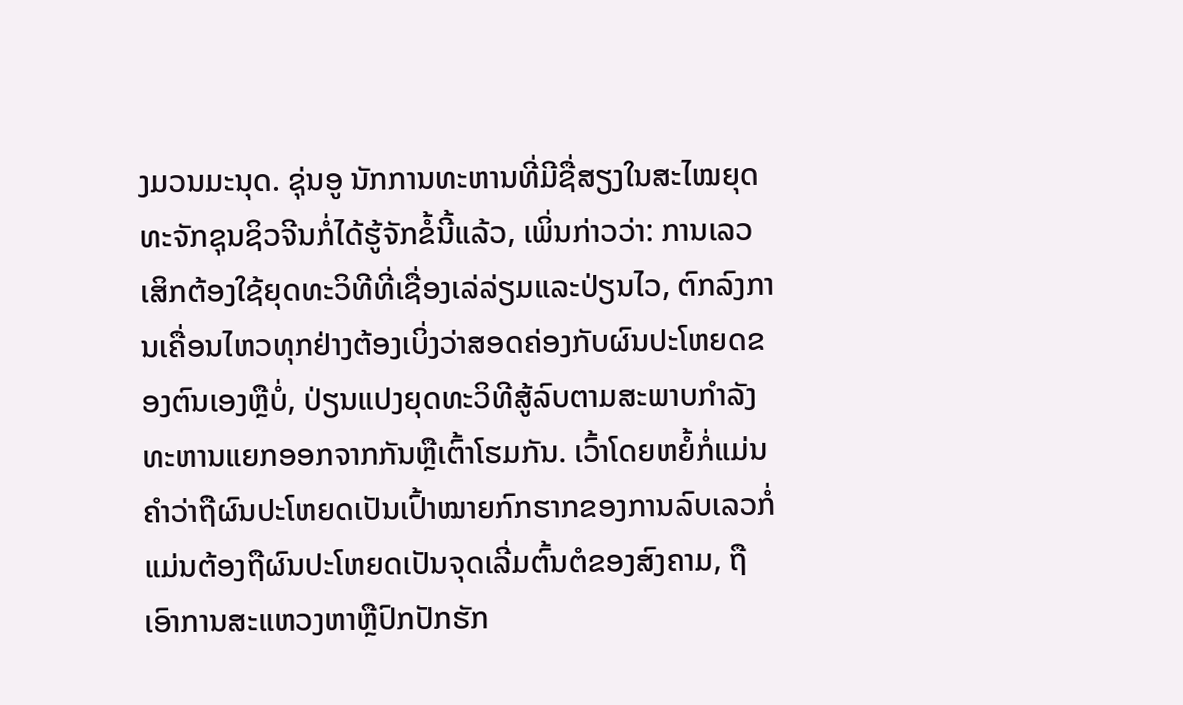ງມວນມະນຸດ. ຊຸ່ນອູ ນັກການທະຫານທີ່ມີຊື່ສຽງໃນສະໄໝຍຸດທະຈັກຊຸນຊິວຈີນກໍ່ໄດ້ຮູ້ຈັກຂໍ້ນີ້ແລ້ວ, ເພິ່ນກ່າວວ່າ: ການເລວເສິກຕ້ອງໃຊ້ຍຸດທະວິທີທີ່ເຊື່ອງເລ່ລ່ຽມແລະປ່ຽນໄວ, ຕົກລົງການເຄື່ອນໄຫວທຸກຢ່າງຕ້ອງເບິ່ງວ່າສອດຄ່ອງກັບຜົນປະໂຫຍດຂອງຕົນເອງຫຼືບໍ່, ປ່ຽນແປງຍຸດທະວິທີສູ້ລົບຕາມສະພາບກຳລັງທະຫານແຍກອອກຈາກກັນຫຼືເຕົ້າໂຮມກັນ. ເວົ້າໂດຍຫຍໍ້ກໍ່ແມ່ນ ຄຳວ່າຖືຜົນປະໂຫຍດເປັນເປົ້າໝາຍກົກຮາກຂອງການລົບເລວກໍ່ແມ່ນຕ້ອງຖືຜົນປະໂຫຍດເປັນຈຸດເລີ່ມຕົ້ນຕໍຂອງສົງຄາມ, ຖືເອົາການສະແຫວງຫາຫຼືປົກປັກຮັກ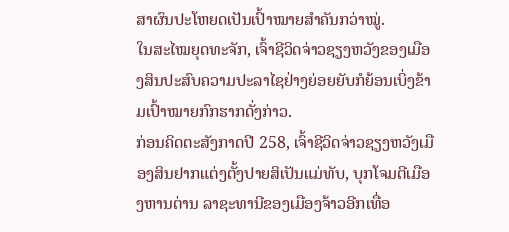ສາຜົນປະໂຫຍດເປັນເປົ້າໝາຍສຳຄັນກວ່າໝູ່.
ໃນສະໄໝຍຸດທະຈັກ, ເຈົ້າຊີວິດຈ່າວຊຽງຫວັງຂອງເມືອງສິນປະສົບຄວາມປະລາໄຊຢ່າງຍ່ອຍຍັບກໍຍ້ອນເບິ່ງຂ້າມເປົ້າໝາຍກົກຮາກດັ່ງກ່າວ.
ກ່ອນຄິດຕະສັງກາດປີ 258, ເຈົ້າຊີວິດຈ່າວຊຽງຫວັງເມືອງສິນຢາກແຕ່ງຕັ້ງປາຍສິເປັນແມ່ທັບ, ບຸກໂຈມຕີເມືອງຫານຕ່ານ ລາຊະທານີຂອງເມືອງຈ້າວອີກເທື່ອ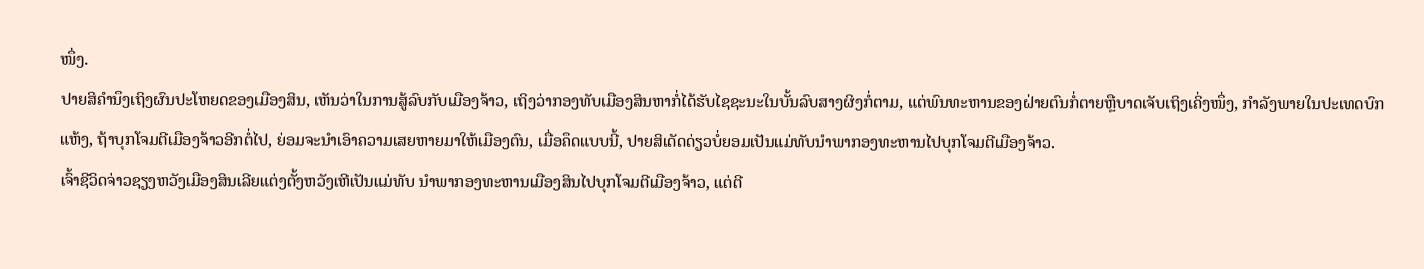ໜຶ່ງ.
ປາຍສິຄຳນຶງເຖິງຜົນປະໂຫຍດຂອງເມືອງສິນ, ເຫັນວ່າໃນການສູ້ລົບກັບເມືອງຈ້າວ, ເຖິງວ່າກອງທັບເມືອງສິນຫາກໍ່ໄດ້ຮັບໄຊຊະນະໃນບັ້ນລົບສາງຜິງກໍ່ຕາມ, ແຕ່ພົນທະຫານຂອງຝ່າຍຕົນກໍ່ຕາຍຫຼືບາດເຈັບເຖິງເຄິ່ງໜຶ່ງ, ກຳລັງພາຍໃນປະເທດບົກແຫ້ງ, ຖ້າບຸກໂຈມຕີເມືອງຈ້າວອີກຕໍ່ໄປ, ຍ່ອມຈະນຳເອົາຄວາມເສຍຫາຍມາໃຫ້ເມືອງຕົນ, ເມື່ອຄຶດແບບນີ້, ປາຍສິເດັດດ່ຽວບໍ່ຍອມເປັນແມ່ທັບນຳພາກອງທະຫານໄປບຸກໂຈມຕີເມືອງຈ້າວ.
ເຈົ້າຊີວິດຈ່າວຊຽງຫວັງເມືອງສິນເລີຍແຕ່ງຕັ້ງຫວັງເຫີເປັນແມ່ທັບ ນຳພາກອງທະຫານເມືອງສິນໄປບຸກໂຈມຕີເມືອງຈ້າວ, ແຕ່ຕີ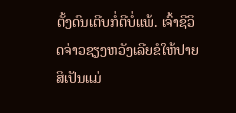ຕັ້ງດົນເຕີບກໍ່ຕີບໍ່ແພ້. ເຈົ້າຊີວິດຈ່າວຊຽງຫວັງເລີຍຂໍໃຫ້ປາຍສິເປັນແມ່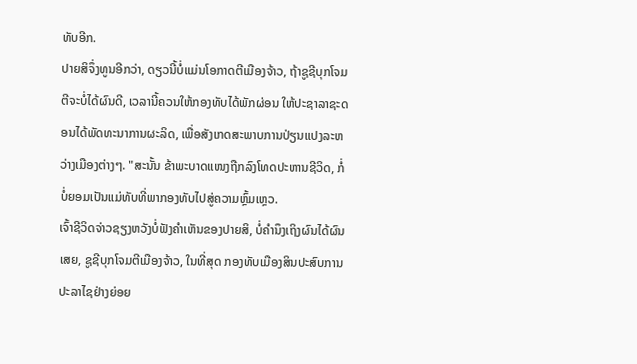ທັບອີກ.
ປາຍສິຈຶ່ງທູນອີກວ່າ, ດຽວນີ້ບໍ່ແມ່ນໂອກາດຕີເມືອງຈ້າວ, ຖ້າຊູຊີບຸກໂຈມຕີຈະບໍ່ໄດ້ຜົນດີ, ເວລານີ້ຄວນໃຫ້ກອງທັບໄດ້ພັກຜ່ອນ ໃຫ້ປະຊາລາຊະດອນໄດ້ພັດທະນາການຜະລິດ, ເພື່ອສັງເກດສະພາບການປ່ຽນແປງລະຫວ່າງເມືອງຕ່າງໆ. "ສະນັ້ນ ຂ້າພະບາດແໜງຖືກລົງໂທດປະຫານຊີວິດ, ກໍ່ບໍ່ຍອມເປັນແມ່ທັບທີ່ພາກອງທັບໄປສູ່ຄວາມຫຼົ້ມເຫຼວ.
ເຈົ້າຊີວິດຈ່າວຊຽງຫວັງບໍ່ຟັງຄຳເຫັນຂອງປາຍສິ, ບໍ່ຄຳນຶງເຖິງຜົນໄດ້ຜົນເສຍ, ຊູຊີບຸກໂຈມຕີເມືອງຈ້າວ, ໃນທີ່ສຸດ ກອງທັບເມືອງສິນປະສົບການປະລາໄຊຢ່າງຍ່ອຍ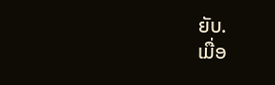ຍັບ.
ເມື່ອ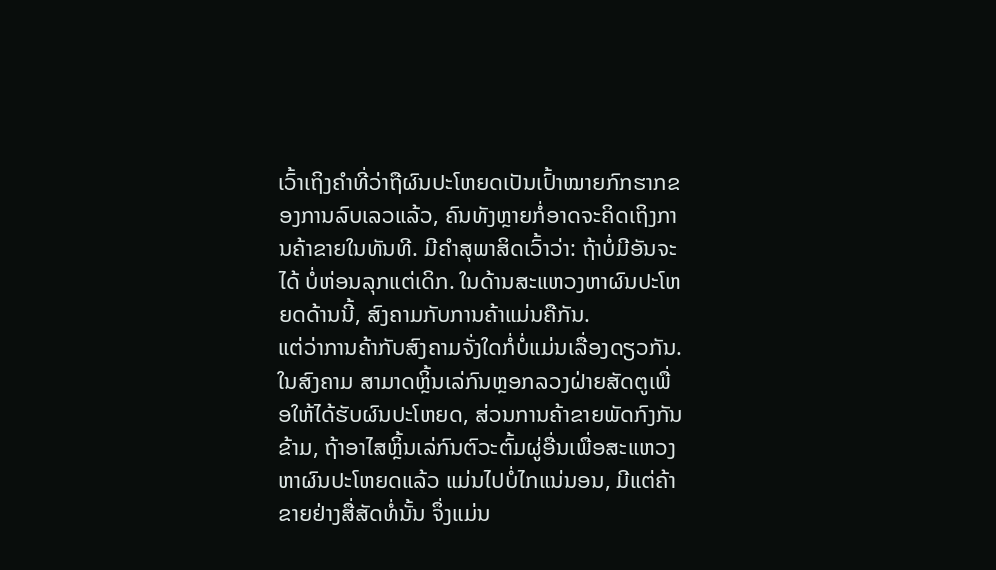ເວົ້າເຖິງຄຳທີ່ວ່າຖືຜົນປະໂຫຍດເປັນເປົ້າໝາຍກົກຮາກຂອງການລົບເລວແລ້ວ, ຄົນທັງຫຼາຍກໍ່ອາດຈະຄິດເຖິງການຄ້າຂາຍໃນທັນທີ. ມີຄຳສຸພາສິດເວົ້າວ່າ: ຖ້າບໍ່ມີອັນຈະໄດ້ ບໍ່ຫ່ອນລຸກແຕ່ເດິກ. ໃນດ້ານສະແຫວງຫາຜົນປະໂຫຍດດ້ານນີ້, ສົງຄາມກັບການຄ້າແມ່ນຄືກັນ.
ແຕ່ວ່າການຄ້າກັບສົງຄາມຈັ່ງໃດກໍ່ບໍ່ແມ່ນເລື່ອງດຽວກັນ. ໃນສົງຄາມ ສາມາດຫຼິ້ນເລ່ກົນຫຼອກລວງຝ່າຍສັດຕູເພື່ອໃຫ້ໄດ້ຮັບຜົນປະໂຫຍດ, ສ່ວນການຄ້າຂາຍພັດກົງກັນຂ້າມ, ຖ້າອາໄສຫຼິ້ນເລ່ກົນຕົວະຕົ້ມຜູ່ອື່ນເພື່ອສະແຫວງຫາຜົນປະໂຫຍດແລ້ວ ແມ່ນໄປບໍ່ໄກແນ່ນອນ, ມີແຕ່ຄ້າຂາຍຢ່າງສື່ສັດທໍ່ນັ້ນ ຈຶ່ງແມ່ນ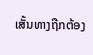ເສັ້ນທາງຖືກຕ້ອງ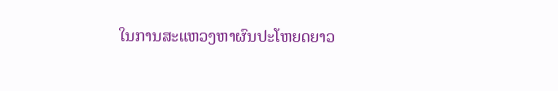ໃນການສະແຫວງຫາຜົນປະໂຫຍດຍາວ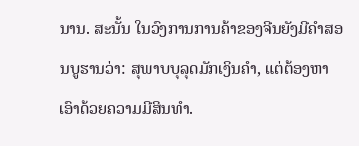ນານ. ສະນັ້ນ ໃນວົງການການຄ້າຂອງຈີນຍັງມີຄຳສອນບູຮານວ່າ: ສຸພາບບຸລຸດມັກເງິນຄຳ, ແຕ່ຕ້ອງຫາເອົາດ້ວຍຄວາມມີສິນທຳ.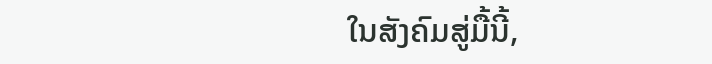ໃນສັງຄົມສູ່ມື້ນີ້,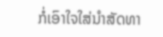ກໍ່ເອົາໃຈໃສ່ນຳສັດທາ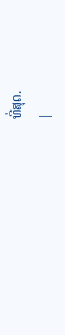ທີ່ສຸດ.
|